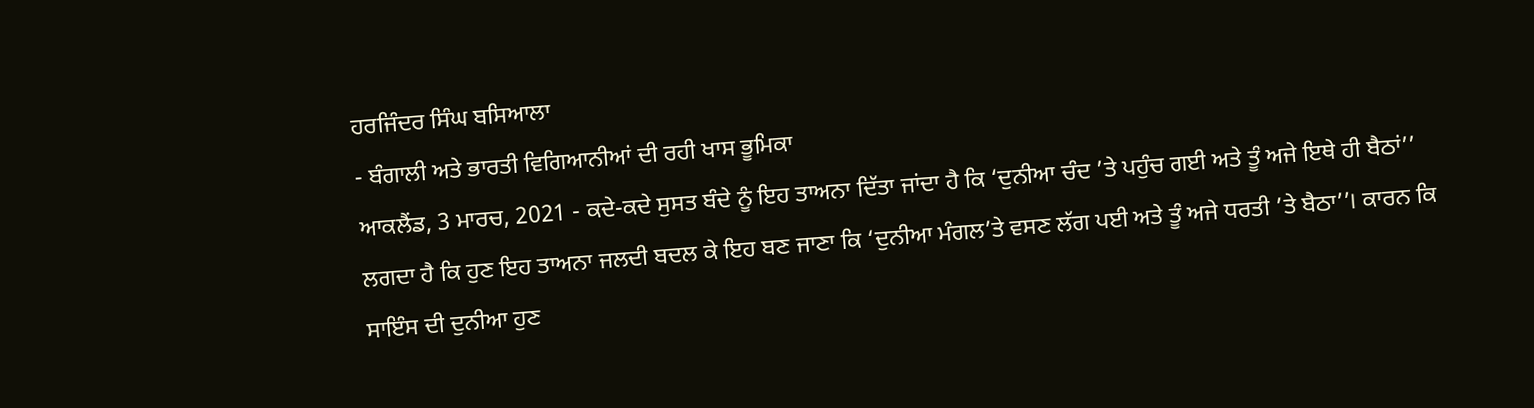ਹਰਜਿੰਦਰ ਸਿੰਘ ਬਸਿਆਲਾ
- ਬੰਗਾਲੀ ਅਤੇ ਭਾਰਤੀ ਵਿਗਿਆਨੀਆਂ ਦੀ ਰਹੀ ਖਾਸ ਭੂਮਿਕਾ
ਆਕਲੈਂਡ, 3 ਮਾਰਚ, 2021 - ਕਦੇ-ਕਦੇ ਸੁਸਤ ਬੰਦੇ ਨੂੰ ਇਹ ਤਾਅਨਾ ਦਿੱਤਾ ਜਾਂਦਾ ਹੈ ਕਿ ‘ਦੁਨੀਆ ਚੰਦ ’ਤੇ ਪਹੁੰਚ ਗਈ ਅਤੇ ਤੂੰ ਅਜੇ ਇਥੇ ਹੀ ਬੈਠਾਂ’’ ਲਗਦਾ ਹੈ ਕਿ ਹੁਣ ਇਹ ਤਾਅਨਾ ਜਲਦੀ ਬਦਲ ਕੇ ਇਹ ਬਣ ਜਾਣਾ ਕਿ ‘ਦੁਨੀਆ ਮੰਗਲ’ਤੇ ਵਸਣ ਲੱਗ ਪਈ ਅਤੇ ਤੂੰ ਅਜੇ ਧਰਤੀ ’ਤੇ ਬੈਠਾ’’। ਕਾਰਨ ਕਿ ਸਾਇੰਸ ਦੀ ਦੁਨੀਆ ਹੁਣ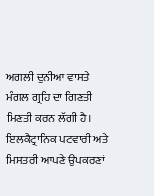ਅਗਲੀ ਦੁਨੀਆ ਵਾਸਤੇ ਮੰਗਲ ਗ੍ਰਹਿ ਦਾ ਗਿਣਤੀ ਮਿਣਤੀ ਕਰਨ ਲੱਗੀ ਹੈ।
ਇਲਕੈਟ੍ਰਾਨਿਕ ਪਟਵਾਰੀ ਅਤੇ ਮਿਸਤਰੀ ਆਪਣੇ ਉਪਕਰਣਾਂ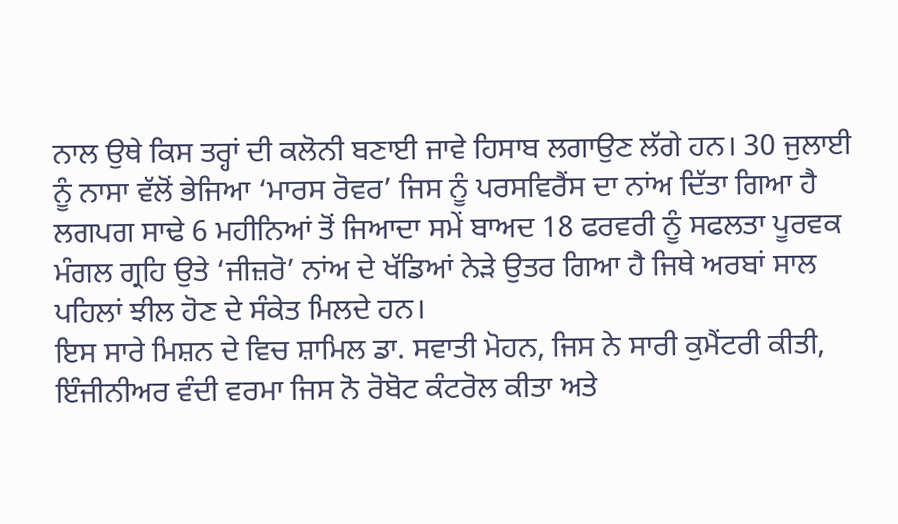ਨਾਲ ਉਥੇ ਕਿਸ ਤਰ੍ਹਾਂ ਦੀ ਕਲੋਨੀ ਬਣਾਈ ਜਾਵੇ ਹਿਸਾਬ ਲਗਾਉਣ ਲੱਗੇ ਹਨ। 30 ਜੁਲਾਈ ਨੂੰ ਨਾਸਾ ਵੱਲੋਂ ਭੇਜਿਆ ‘ਮਾਰਸ ਰੋਵਰ’ ਜਿਸ ਨੂੰ ਪਰਸਵਿਰੈਂਸ ਦਾ ਨਾਂਅ ਦਿੱਤਾ ਗਿਆ ਹੈ ਲਗਪਗ ਸਾਢੇ 6 ਮਹੀਨਿਆਂ ਤੋਂ ਜਿਆਦਾ ਸਮੇਂ ਬਾਅਦ 18 ਫਰਵਰੀ ਨੂੰ ਸਫਲਤਾ ਪੂਰਵਕ ਮੰਗਲ ਗ੍ਰਹਿ ਉਤੇ ‘ਜੀਜ਼ਰੋ’ ਨਾਂਅ ਦੇ ਖੱਡਿਆਂ ਨੇੜੇ ਉਤਰ ਗਿਆ ਹੈ ਜਿਥੇ ਅਰਬਾਂ ਸਾਲ ਪਹਿਲਾਂ ਝੀਲ ਹੋਣ ਦੇ ਸੰਕੇਤ ਮਿਲਦੇ ਹਨ।
ਇਸ ਸਾਰੇ ਮਿਸ਼ਨ ਦੇ ਵਿਚ ਸ਼ਾਮਿਲ ਡਾ. ਸਵਾਤੀ ਮੋਹਨ, ਜਿਸ ਨੇ ਸਾਰੀ ਕੁਮੈਂਟਰੀ ਕੀਤੀ, ਇੰਜੀਨੀਅਰ ਵੰਦੀ ਵਰਮਾ ਜਿਸ ਨੋ ਰੋਬੋਟ ਕੰਟਰੋਲ ਕੀਤਾ ਅਤੇ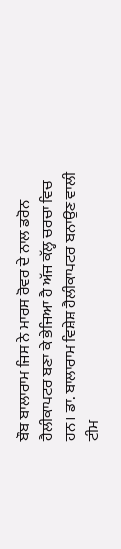ਬੌਬ ਬਾਲਾਰਾਮ ਜਿਸ ਨੇ ਮਾਰਸ ਰੋਵਰ ਦੇ ਨਾਲ ਡਰੋਨ ਹੈਲੀਕਾਪਟਰ ਬਣਾ ਕੇ ਭੇਜਿਆ ਹੈ ਅੱਜ ਕੱਲ੍ਹ ਚਰਚਾ ਵਿਚ ਹਨ। ਡਾ. ਬਾਲਾਰਾਮ ਵਿਸ਼ੇਸ਼ ਹੈਲੀਕਾਪਟਰ ਬਨਾਉਣ ਵਾਲੀ ਟੀਮ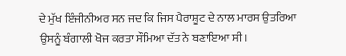ਦੇ ਮੁੱਖ ਇੰਜੀਨੀਅਰ ਸਨ ਜਦ ਕਿ ਜਿਸ ਪੈਰਾਸ਼ੂਟ ਦੇ ਨਾਲ ਮਾਰਸ ਉਤਰਿਆ ਉਸਨੂੰ ਬੰਗਾਲੀ ਖੋਜ ਕਰਤਾ ਸੌਮਿਆ ਦੱਤ ਨੇ ਬਣਾਇਆ ਸੀ।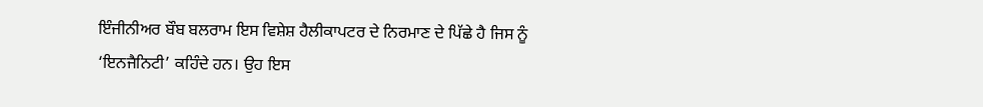ਇੰਜੀਨੀਅਰ ਬੌਬ ਬਲਰਾਮ ਇਸ ਵਿਸ਼ੇਸ਼ ਹੈਲੀਕਾਪਟਰ ਦੇ ਨਿਰਮਾਣ ਦੇ ਪਿੱਛੇ ਹੈ ਜਿਸ ਨੂੰ ‘ਇਨਜੈਨਿਟੀ’ ਕਹਿੰਦੇ ਹਨ। ਉਹ ਇਸ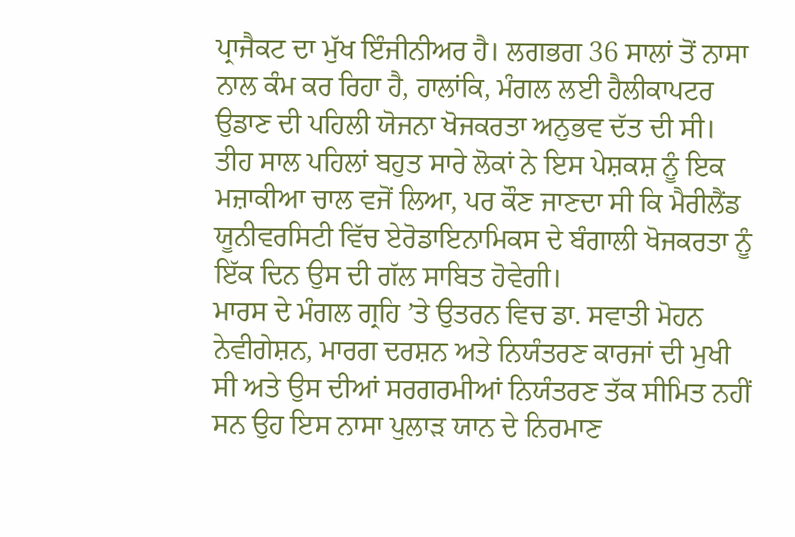ਪ੍ਰਾਜੈਕਟ ਦਾ ਮੁੱਖ ਇੰਜੀਨੀਅਰ ਹੈ। ਲਗਭਗ 36 ਸਾਲਾਂ ਤੋਂ ਨਾਸਾ ਨਾਲ ਕੰਮ ਕਰ ਰਿਹਾ ਹੈ, ਹਾਲਾਂਕਿ, ਮੰਗਲ ਲਈ ਹੈਲੀਕਾਪਟਰ ਉਡਾਣ ਦੀ ਪਹਿਲੀ ਯੋਜਨਾ ਖੋਜਕਰਤਾ ਅਨੁਭਵ ਦੱਤ ਦੀ ਸੀ। ਤੀਹ ਸਾਲ ਪਹਿਲਾਂ ਬਹੁਤ ਸਾਰੇ ਲੋਕਾਂ ਨੇ ਇਸ ਪੇਸ਼ਕਸ਼ ਨੂੰ ਇਕ ਮਜ਼ਾਕੀਆ ਚਾਲ ਵਜੋਂ ਲਿਆ, ਪਰ ਕੌਣ ਜਾਣਦਾ ਸੀ ਕਿ ਮੈਰੀਲੈਂਡ ਯੂਨੀਵਰਸਿਟੀ ਵਿੱਚ ਏਰੋਡਾਇਨਾਮਿਕਸ ਦੇ ਬੰਗਾਲੀ ਖੋਜਕਰਤਾ ਨੂੰ ਇੱਕ ਦਿਨ ਉਸ ਦੀ ਗੱਲ ਸਾਬਿਤ ਹੋਵੇਗੀ।
ਮਾਰਸ ਦੇ ਮੰਗਲ ਗ੍ਰਹਿ ’ਤੇ ਉਤਰਨ ਵਿਚ ਡਾ. ਸਵਾਤੀ ਮੋਹਨ ਨੇਵੀਗੇਸ਼ਨ, ਮਾਰਗ ਦਰਸ਼ਨ ਅਤੇ ਨਿਯੰਤਰਣ ਕਾਰਜਾਂ ਦੀ ਮੁਖੀ ਸੀ ਅਤੇ ਉਸ ਦੀਆਂ ਸਰਗਰਮੀਆਂ ਨਿਯੰਤਰਣ ਤੱਕ ਸੀਮਿਤ ਨਹੀਂ ਸਨ ਉਹ ਇਸ ਨਾਸਾ ਪੁਲਾੜ ਯਾਨ ਦੇ ਨਿਰਮਾਣ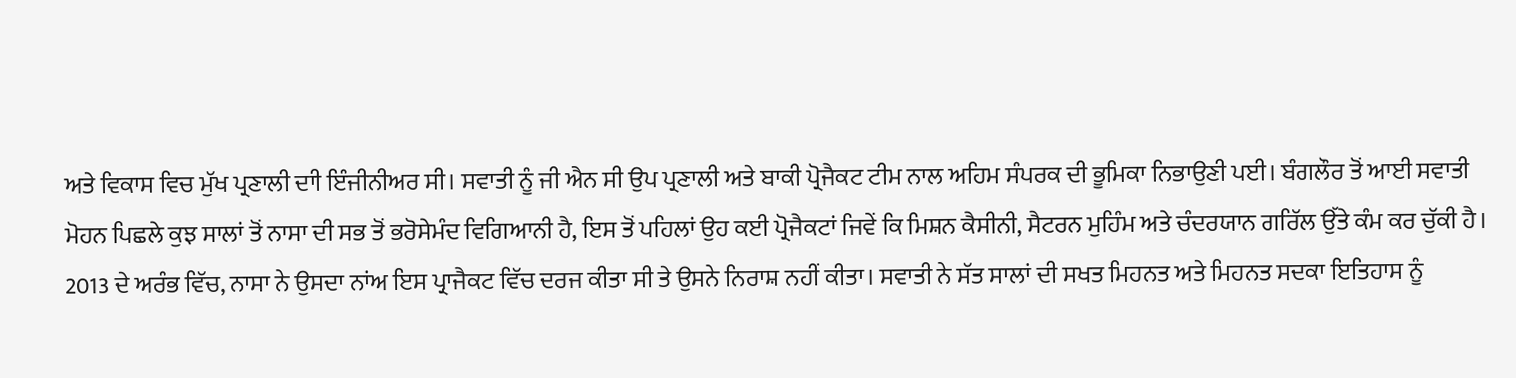ਅਤੇ ਵਿਕਾਸ ਵਿਚ ਮੁੱਖ ਪ੍ਰਣਾਲੀ ਦਾੀ ਇੰਜੀਨੀਅਰ ਸੀ। ਸਵਾਤੀ ਨੂੰ ਜੀ ਐਨ ਸੀ ਉਪ ਪ੍ਰਣਾਲੀ ਅਤੇ ਬਾਕੀ ਪ੍ਰੋਜੈਕਟ ਟੀਮ ਨਾਲ ਅਹਿਮ ਸੰਪਰਕ ਦੀ ਭੂਮਿਕਾ ਨਿਭਾਉਣੀ ਪਈ। ਬੰਗਲੌਰ ਤੋਂ ਆਈ ਸਵਾਤੀ ਮੋਹਨ ਪਿਛਲੇ ਕੁਝ ਸਾਲਾਂ ਤੋਂ ਨਾਸਾ ਦੀ ਸਭ ਤੋਂ ਭਰੋਸੇਮੰਦ ਵਿਗਿਆਨੀ ਹੈ, ਇਸ ਤੋਂ ਪਹਿਲਾਂ ਉਹ ਕਈ ਪ੍ਰੋਜੈਕਟਾਂ ਜਿਵੇਂ ਕਿ ਮਿਸ਼ਨ ਕੈਸੀਨੀ, ਸੈਟਰਨ ਮੁਹਿੰਮ ਅਤੇ ਚੰਦਰਯਾਨ ਗਰਿੱਲ ਉੱਤੇ ਕੰਮ ਕਰ ਚੁੱਕੀ ਹੈ।
2013 ਦੇ ਅਰੰਭ ਵਿੱਚ, ਨਾਸਾ ਨੇ ਉਸਦਾ ਨਾਂਅ ਇਸ ਪ੍ਰਾਜੈਕਟ ਵਿੱਚ ਦਰਜ ਕੀਤਾ ਸੀ ਤੇ ਉਸਨੇ ਨਿਰਾਸ਼ ਨਹੀਂ ਕੀਤਾ। ਸਵਾਤੀ ਨੇ ਸੱਤ ਸਾਲਾਂ ਦੀ ਸਖਤ ਮਿਹਨਤ ਅਤੇ ਮਿਹਨਤ ਸਦਕਾ ਇਤਿਹਾਸ ਨੂੰ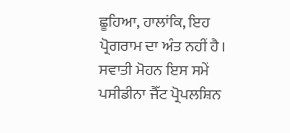ਛੂਹਿਆ, ਹਾਲਾਂਕਿ, ਇਹ ਪ੍ਰੋਗਰਾਮ ਦਾ ਅੰਤ ਨਹੀਂ ਹੈ। ਸਵਾਤੀ ਮੋਹਨ ਇਸ ਸਮੇਂ ਪਸੀਡੀਨਾ ਜੈੱਟ ਪ੍ਰੋਪਲਸ਼ਿਨ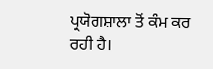ਪ੍ਰਯੋਗਸ਼ਾਲਾ ਤੋਂ ਕੰਮ ਕਰ ਰਹੀ ਹੈ।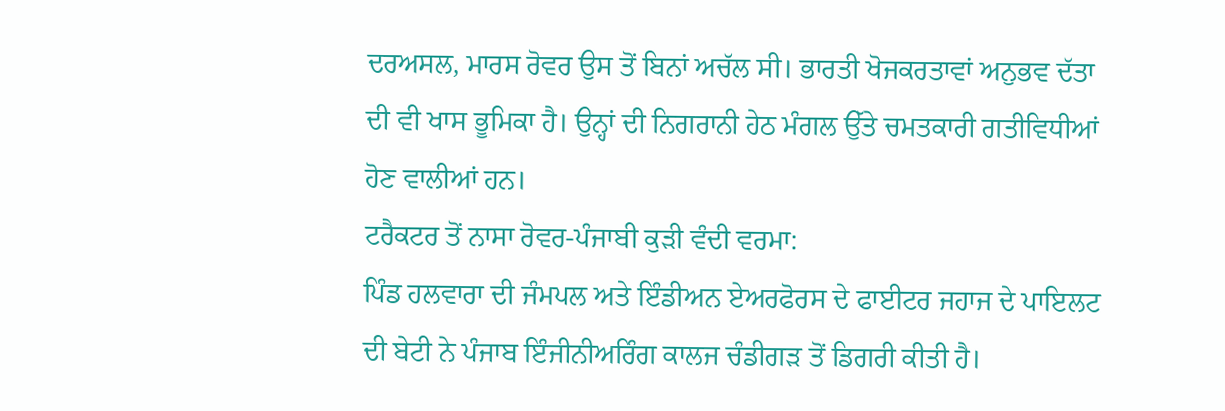ਦਰਅਸਲ, ਮਾਰਸ ਰੋਵਰ ਉਸ ਤੋਂ ਬਿਨਾਂ ਅਚੱਲ ਸੀ। ਭਾਰਤੀ ਖੋਜਕਰਤਾਵਾਂ ਅਨੁਭਵ ਦੱਤਾ ਦੀ ਵੀ ਖਾਸ ਭੂਮਿਕਾ ਹੈ। ਉਨ੍ਹਾਂ ਦੀ ਨਿਗਰਾਨੀ ਹੇਠ ਮੰਗਲ ਉੱਤੇ ਚਮਤਕਾਰੀ ਗਤੀਵਿਧੀਆਂ ਹੋਣ ਵਾਲੀਆਂ ਹਨ।
ਟਰੈਕਟਰ ਤੋਂ ਨਾਸਾ ਰੋਵਰ-ਪੰਜਾਬੀ ਕੁੜੀ ਵੰਦੀ ਵਰਮਾ:
ਪਿੰਡ ਹਲਵਾਰਾ ਦੀ ਜੰਮਪਲ ਅਤੇ ਇੰਡੀਅਨ ਏਅਰਫੋਰਸ ਦੇ ਫਾਈਟਰ ਜਹਾਜ ਦੇ ਪਾਇਲਟ ਦੀ ਬੇਟੀ ਨੇ ਪੰਜਾਬ ਇੰਜੀਨੀਅਰਿੰਗ ਕਾਲਜ ਚੰਡੀਗੜ ਤੋਂ ਡਿਗਰੀ ਕੀਤੀ ਹੈ।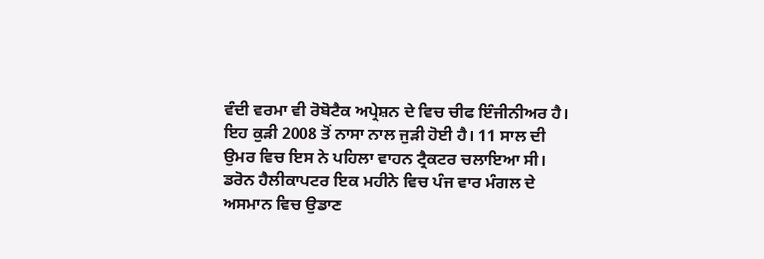ਵੰਦੀ ਵਰਮਾ ਵੀ ਰੋਬੋਟੈਕ ਅਪ੍ਰੇਸ਼ਨ ਦੇ ਵਿਚ ਚੀਫ ਇੰਜੀਨੀਅਰ ਹੈ। ਇਹ ਕੁੜੀ 2008 ਤੋਂ ਨਾਸਾ ਨਾਲ ਜੁੜੀ ਹੋਈ ਹੈ। 11 ਸਾਲ ਦੀ ਉਮਰ ਵਿਚ ਇਸ ਨੇ ਪਹਿਲਾ ਵਾਹਨ ਟ੍ਰੈਕਟਰ ਚਲਾਇਆ ਸੀ।
ਡਰੋਨ ਹੈਲੀਕਾਪਟਰ ਇਕ ਮਹੀਨੇ ਵਿਚ ਪੰਜ ਵਾਰ ਮੰਗਲ ਦੇ ਅਸਮਾਨ ਵਿਚ ਉਡਾਣ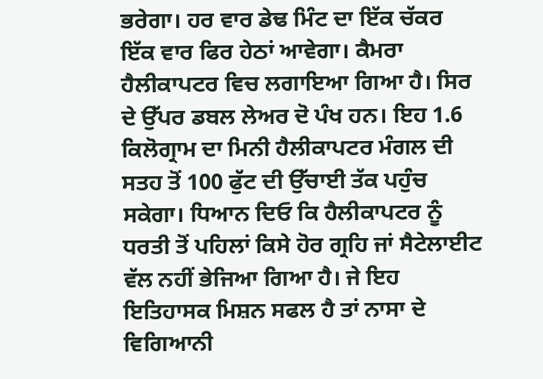ਭਰੇਗਾ। ਹਰ ਵਾਰ ਡੇਢ ਮਿੰਟ ਦਾ ਇੱਕ ਚੱਕਰ ਇੱਕ ਵਾਰ ਫਿਰ ਹੇਠਾਂ ਆਵੇਗਾ। ਕੈਮਰਾ ਹੈਲੀਕਾਪਟਰ ਵਿਚ ਲਗਾਇਆ ਗਿਆ ਹੈ। ਸਿਰ ਦੇ ਉੱਪਰ ਡਬਲ ਲੇਅਰ ਦੋ ਪੰਖ ਹਨ। ਇਹ 1.6 ਕਿਲੋਗ੍ਰਾਮ ਦਾ ਮਿਨੀ ਹੈਲੀਕਾਪਟਰ ਮੰਗਲ ਦੀ ਸਤਹ ਤੋਂ 100 ਫੁੱਟ ਦੀ ਉੱਚਾਈ ਤੱਕ ਪਹੁੰਚ ਸਕੇਗਾ। ਧਿਆਨ ਦਿਓ ਕਿ ਹੈਲੀਕਾਪਟਰ ਨੂੰ ਧਰਤੀ ਤੋਂ ਪਹਿਲਾਂ ਕਿਸੇ ਹੋਰ ਗ੍ਰਹਿ ਜਾਂ ਸੈਟੇਲਾਈਟ ਵੱਲ ਨਹੀਂ ਭੇਜਿਆ ਗਿਆ ਹੈ। ਜੇ ਇਹ ਇਤਿਹਾਸਕ ਮਿਸ਼ਨ ਸਫਲ ਹੈ ਤਾਂ ਨਾਸਾ ਦੇ ਵਿਗਿਆਨੀ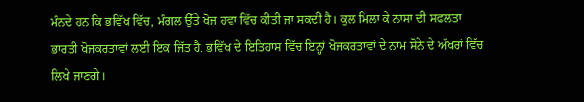ਮੰਨਦੇ ਹਨ ਕਿ ਭਵਿੱਖ ਵਿੱਚ, ਮੰਗਲ ਉੱਤੇ ਖੋਜ ਹਵਾ ਵਿੱਚ ਕੀਤੀ ਜਾ ਸਕਦੀ ਹੈ। ਕੁਲ ਮਿਲਾ ਕੇ ਨਾਸਾ ਦੀ ਸਫਲਤਾ ਭਾਰਤੀ ਖੋਜਕਰਤਾਵਾਂ ਲਈ ਇਕ ਜਿੱਤ ਹੈ. ਭਵਿੱਖ ਦੇ ਇਤਿਹਾਸ ਵਿੱਚ ਇਨ੍ਹਾਂ ਖੋਜਕਰਤਾਵਾਂ ਦੇ ਨਾਮ ਸੋਨੇ ਦੇ ਅੱਖਰਾਂ ਵਿੱਚ ਲਿਖੇ ਜਾਣਗੇ।